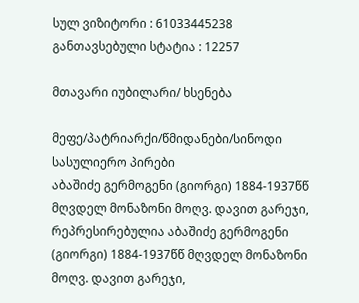სულ ვიზიტორი : 61033445238
განთავსებული სტატია : 12257

მთავარი იუბილარი/ ხსენება

მეფე/პატრიარქი/წმიდანები/სინოდი
სასულიერო პირები
აბაშიძე გერმოგენი (გიორგი) 1884-1937წწ მღვდელ მონაზონი მოღვ. დავით გარეჯი, რეპრესირებულია აბაშიძე გერმოგენი (გიორგი) 1884-1937წწ მღვდელ მონაზონი მოღვ. დავით გარეჯი,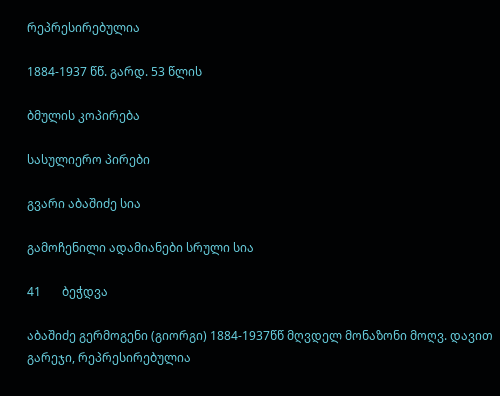რეპრესირებულია

1884-1937 წწ. გარდ. 53 წლის

ბმულის კოპირება

სასულიერო პირები

გვარი აბაშიძე სია

გამოჩენილი ადამიანები სრული სია

41       ბეჭდვა

აბაშიძე გერმოგენი (გიორგი) 1884-1937წწ მღვდელ მონაზონი მოღვ. დავით გარეჯი, რეპრესირებულია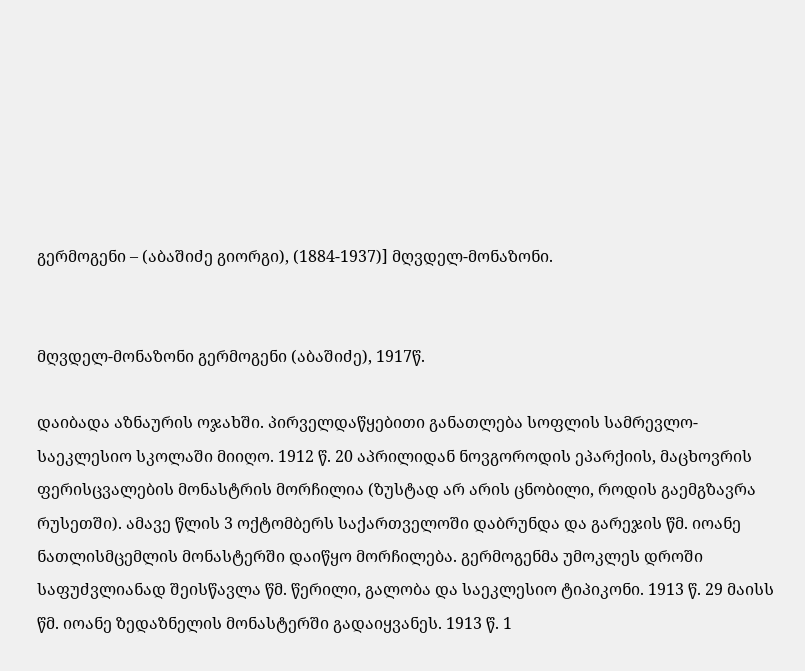გერმოგენი – (აბაშიძე გიორგი), (1884-1937)] მღვდელ-მონაზონი.


მღვდელ-მონაზონი გერმოგენი (აბაშიძე), 1917წ.

დაიბადა აზნაურის ოჯახში. პირველდაწყებითი განათლება სოფლის სამრევლო-საეკლესიო სკოლაში მიიღო. 1912 წ. 20 აპრილიდან ნოვგოროდის ეპარქიის, მაცხოვრის ფერისცვალების მონასტრის მორჩილია (ზუსტად არ არის ცნობილი, როდის გაემგზავრა რუსეთში). ამავე წლის 3 ოქტომბერს საქართველოში დაბრუნდა და გარეჯის წმ. იოანე ნათლისმცემლის მონასტერში დაიწყო მორჩილება. გერმოგენმა უმოკლეს დროში საფუძვლიანად შეისწავლა წმ. წერილი, გალობა და საეკლესიო ტიპიკონი. 1913 წ. 29 მაისს წმ. იოანე ზედაზნელის მონასტერში გადაიყვანეს. 1913 წ. 1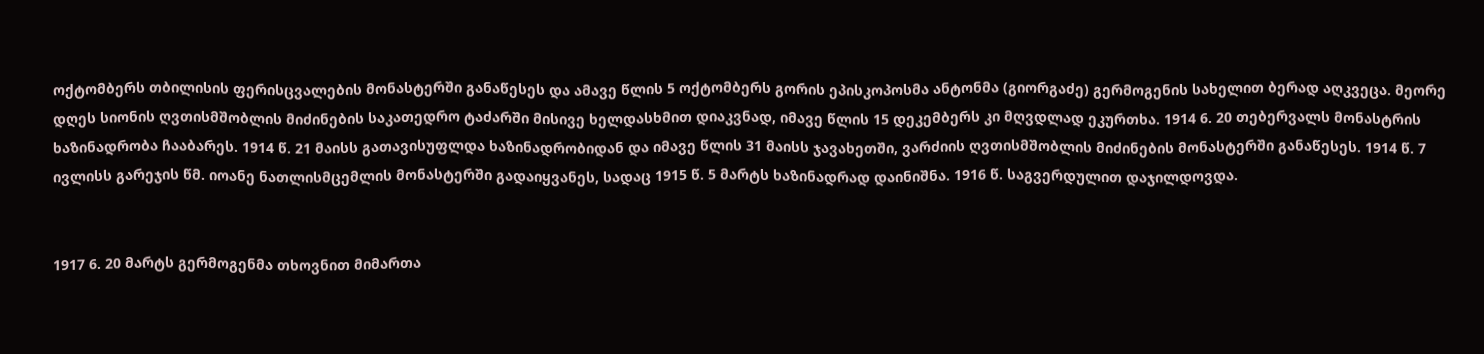ოქტომბერს თბილისის ფერისცვალების მონასტერში განაწესეს და ამავე წლის 5 ოქტომბერს გორის ეპისკოპოსმა ანტონმა (გიორგაძე) გერმოგენის სახელით ბერად აღკვეცა. მეორე დღეს სიონის ღვთისმშობლის მიძინების საკათედრო ტაძარში მისივე ხელდასხმით დიაკვნად, იმავე წლის 15 დეკემბერს კი მღვდლად ეკურთხა. 1914 6. 20 თებერვალს მონასტრის ხაზინადრობა ჩააბარეს. 1914 წ. 21 მაისს გათავისუფლდა ხაზინადრობიდან და იმავე წლის 31 მაისს ჯავახეთში, ვარძიის ღვთისმშობლის მიძინების მონასტერში განაწესეს. 1914 წ. 7 ივლისს გარეჯის წმ. იოანე ნათლისმცემლის მონასტერში გადაიყვანეს, სადაც 1915 წ. 5 მარტს ხაზინადრად დაინიშნა. 1916 წ. საგვერდულით დაჯილდოვდა.


1917 6. 20 მარტს გერმოგენმა თხოვნით მიმართა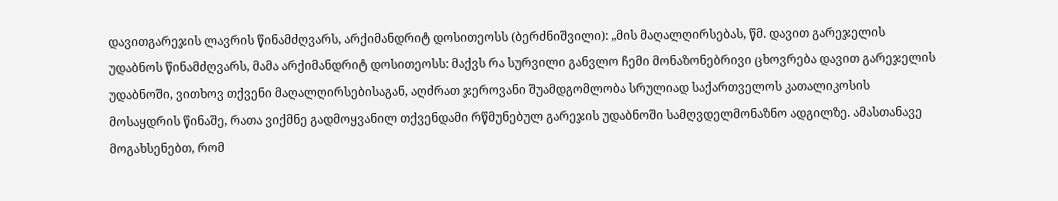დავითგარეჯის ლავრის წინამძღვარს, არქიმანდრიტ დოსითეოსს (ბერძნიშვილი): „მის მაღალღირსებას, წმ. დავით გარეჯელის უდაბნოს წინამძღვარს, მამა არქიმანდრიტ დოსითეოსს: მაქვს რა სურვილი განვლო ჩემი მონაზონებრივი ცხოვრება დავით გარეჯელის უდაბნოში, ვითხოვ თქვენი მაღალღირსებისაგან, აღძრათ ჯეროვანი შუამდგომლობა სრულიად საქართველოს კათალიკოსის მოსაყდრის წინაშე, რათა ვიქმნე გადმოყვანილ თქვენდამი რწმუნებულ გარეჯის უდაბნოში სამღვდელმონაზნო ადგილზე. ამასთანავე მოგახსენებთ, რომ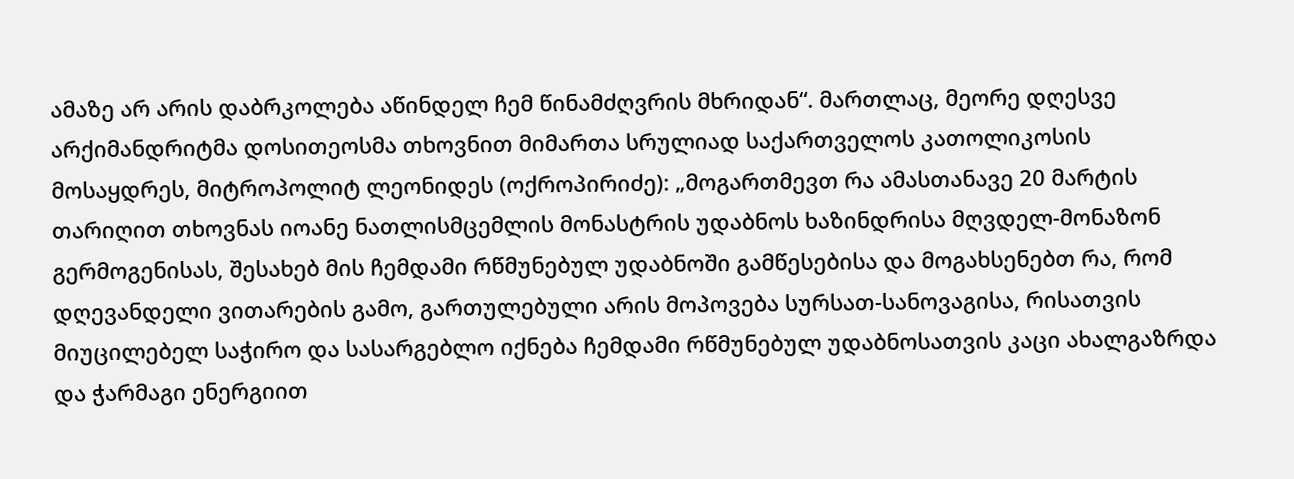ამაზე არ არის დაბრკოლება აწინდელ ჩემ წინამძღვრის მხრიდან“. მართლაც, მეორე დღესვე არქიმანდრიტმა დოსითეოსმა თხოვნით მიმართა სრულიად საქართველოს კათოლიკოსის მოსაყდრეს, მიტროპოლიტ ლეონიდეს (ოქროპირიძე): „მოგართმევთ რა ამასთანავე 20 მარტის თარიღით თხოვნას იოანე ნათლისმცემლის მონასტრის უდაბნოს ხაზინდრისა მღვდელ-მონაზონ გერმოგენისას, შესახებ მის ჩემდამი რწმუნებულ უდაბნოში გამწესებისა და მოგახსენებთ რა, რომ დღევანდელი ვითარების გამო, გართულებული არის მოპოვება სურსათ-სანოვაგისა, რისათვის მიუცილებელ საჭირო და სასარგებლო იქნება ჩემდამი რწმუნებულ უდაბნოსათვის კაცი ახალგაზრდა და ჭარმაგი ენერგიით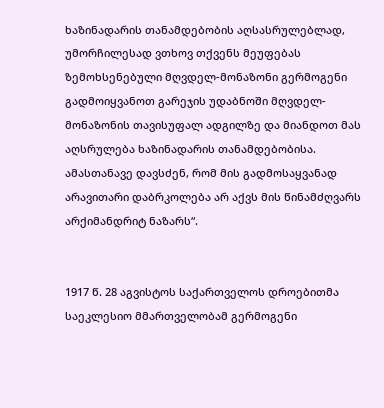ხაზინადარის თანამდებობის აღსასრულებლად, უმორჩილესად ვთხოვ თქვენს მეუფებას ზემოხსენებული მღვდელ-მონაზონი გერმოგენი გადმოიყვანოთ გარეჯის უდაბნოში მღვდელ-მონაზონის თავისუფალ ადგილზე და მიანდოთ მას აღსრულება ხაზინადარის თანამდებობისა. ამასთანავე დავსძენ, რომ მის გადმოსაყვანად არავითარი დაბრკოლება არ აქვს მის წინამძღვარს არქიმანდრიტ ნაზარს“.


1917 წ. 28 აგვისტოს საქართველოს დროებითმა საეკლესიო მმართველობამ გერმოგენი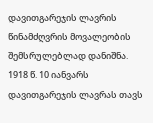დავითგარეჯის ლავრის წინამძღვრის მოვალეობის შემსრულებლად დანიშნა. 1918 წ. 10 იანვარს დავითგარეჯის ლავრას თავს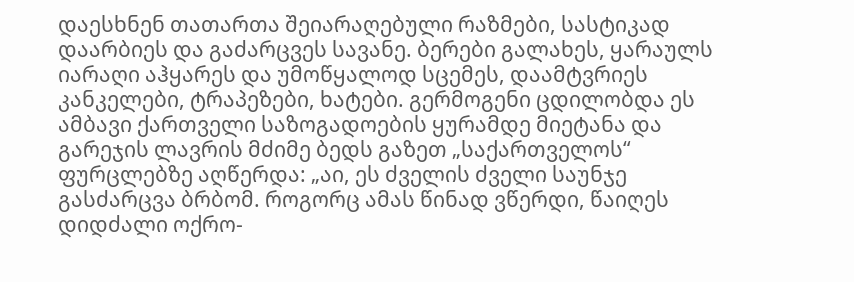დაესხნენ თათართა შეიარაღებული რაზმები, სასტიკად დაარბიეს და გაძარცვეს სავანე. ბერები გალახეს, ყარაულს იარაღი აჰყარეს და უმოწყალოდ სცემეს, დაამტვრიეს კანკელები, ტრაპეზები, ხატები. გერმოგენი ცდილობდა ეს ამბავი ქართველი საზოგადოების ყურამდე მიეტანა და გარეჯის ლავრის მძიმე ბედს გაზეთ „საქართველოს“ ფურცლებზე აღწერდა: „აი, ეს ძველის ძველი საუნჯე გასძარცვა ბრბომ. როგორც ამას წინად ვწერდი, წაიღეს დიდძალი ოქრო-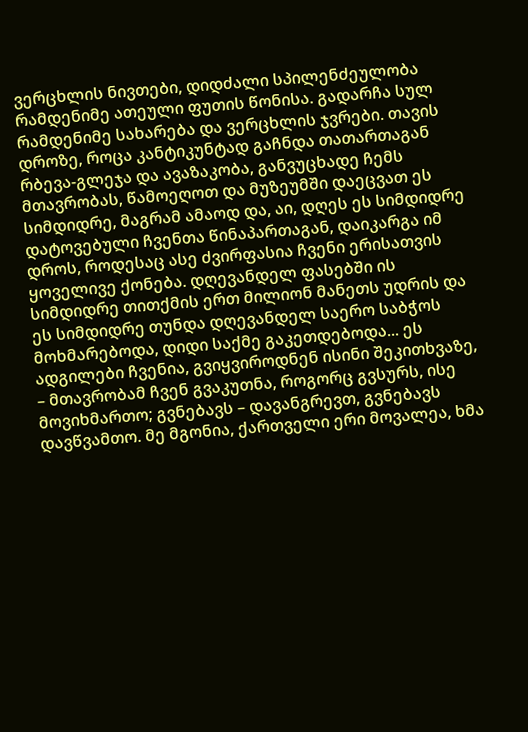ვერცხლის ნივთები, დიდძალი სპილენძეულობა რამდენიმე ათეული ფუთის წონისა. გადარჩა სულ რამდენიმე სახარება და ვერცხლის ჯვრები. თავის დროზე, როცა კანტიკუნტად გაჩნდა თათართაგან რბევა-გლეჯა და ავაზაკობა, განვუცხადე ჩემს მთავრობას, წამოეღოთ და მუზეუმში დაეცვათ ეს სიმდიდრე, მაგრამ ამაოდ და, აი, დღეს ეს სიმდიდრე დატოვებული ჩვენთა წინაპართაგან, დაიკარგა იმ დროს, როდესაც ასე ძვირფასია ჩვენი ერისათვის ყოველივე ქონება. დღევანდელ ფასებში ის სიმდიდრე თითქმის ერთ მილიონ მანეთს უდრის და ეს სიმდიდრე თუნდა დღევანდელ საერო საბჭოს მოხმარებოდა, დიდი საქმე გაკეთდებოდა... ეს ადგილები ჩვენია, გვიყვიროდნენ ისინი შეკითხვაზე, – მთავრობამ ჩვენ გვაკუთნა, როგორც გვსურს, ისე მოვიხმართო; გვნებავს – დავანგრევთ, გვნებავს დავწვამთო. მე მგონია, ქართველი ერი მოვალეა, ხმა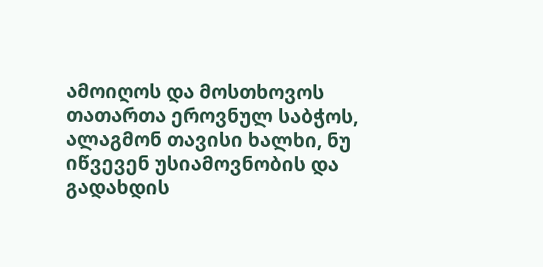ამოიღოს და მოსთხოვოს თათართა ეროვნულ საბჭოს, ალაგმონ თავისი ხალხი, ნუ იწვევენ უსიამოვნობის და გადახდის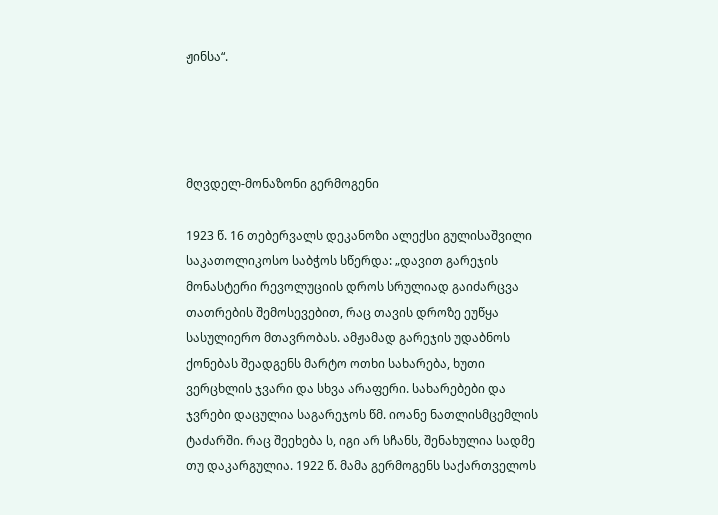ჟინსა“.




მღვდელ-მონაზონი გერმოგენი

1923 წ. 16 თებერვალს დეკანოზი ალექსი გულისაშვილი საკათოლიკოსო საბჭოს სწერდა: „დავით გარეჯის მონასტერი რევოლუციის დროს სრულიად გაიძარცვა თათრების შემოსევებით, რაც თავის დროზე ეუწყა სასულიერო მთავრობას. ამჟამად გარეჯის უდაბნოს ქონებას შეადგენს მარტო ოთხი სახარება, ხუთი ვერცხლის ჯვარი და სხვა არაფერი. სახარებები და ჯვრები დაცულია საგარეჯოს წმ. იოანე ნათლისმცემლის ტაძარში. რაც შეეხება ს, იგი არ სჩანს, შენახულია სადმე თუ დაკარგულია. 1922 წ. მამა გერმოგენს საქართველოს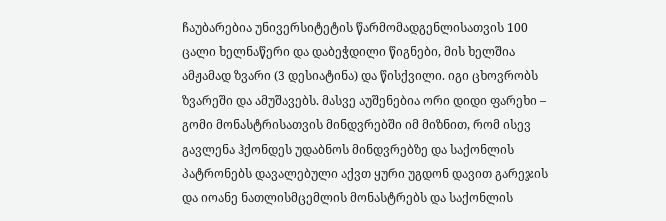ჩაუბარებია უნივერსიტეტის წარმომადგენლისათვის 100 ცალი ხელნაწერი და დაბეჭდილი წიგნები, მის ხელშია ამჟამად ზვარი (3 დესიატინა) და წისქვილი. იგი ცხოვრობს ზვარეში და ამუშავებს. მასვე აუშენებია ორი დიდი ფარეხი – გომი მონასტრისათვის მინდვრებში იმ მიზნით, რომ ისევ გავლენა ჰქონდეს უდაბნოს მინდვრებზე და საქონლის პატრონებს დავალებული აქვთ ყური უგდონ დავით გარეჯის და იოანე ნათლისმცემლის მონასტრებს და საქონლის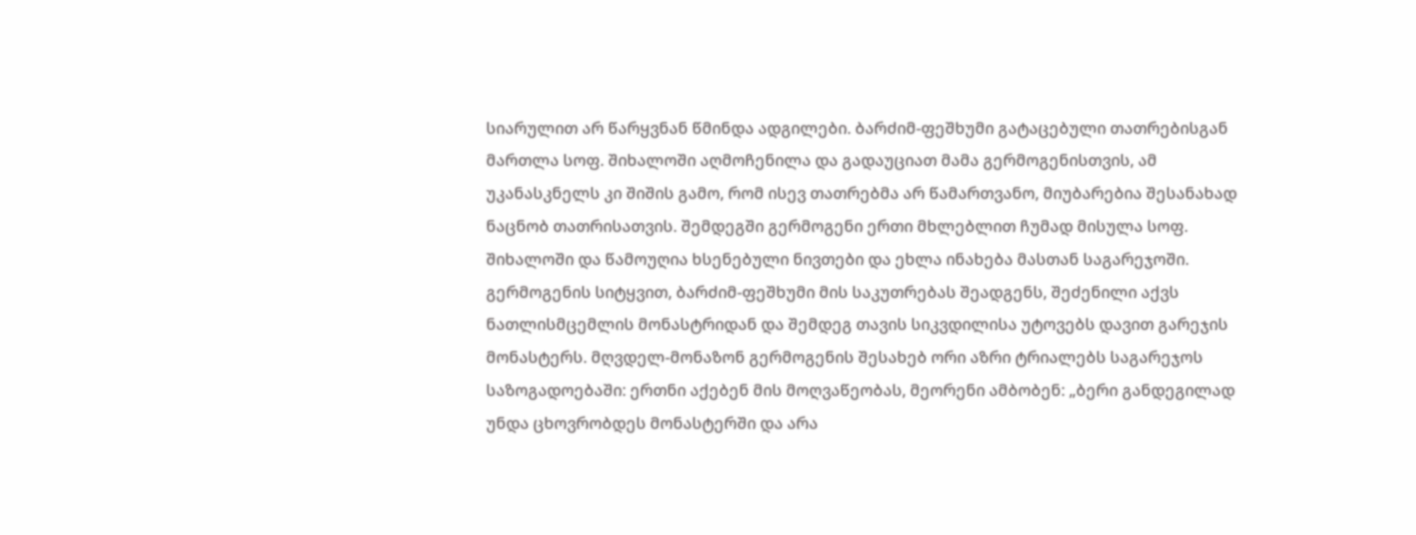სიარულით არ წარყვნან წმინდა ადგილები. ბარძიმ-ფეშხუმი გატაცებული თათრებისგან მართლა სოფ. შიხალოში აღმოჩენილა და გადაუციათ მამა გერმოგენისთვის, ამ უკანასკნელს კი შიშის გამო, რომ ისევ თათრებმა არ წამართვანო, მიუბარებია შესანახად ნაცნობ თათრისათვის. შემდეგში გერმოგენი ერთი მხლებლით ჩუმად მისულა სოფ. შიხალოში და წამოუღია ხსენებული ნივთები და ეხლა ინახება მასთან საგარეჯოში. გერმოგენის სიტყვით, ბარძიმ-ფეშხუმი მის საკუთრებას შეადგენს, შეძენილი აქვს ნათლისმცემლის მონასტრიდან და შემდეგ თავის სიკვდილისა უტოვებს დავით გარეჯის მონასტერს. მღვდელ-მონაზონ გერმოგენის შესახებ ორი აზრი ტრიალებს საგარეჯოს საზოგადოებაში: ერთნი აქებენ მის მოღვაწეობას, მეორენი ამბობენ: „ბერი განდეგილად უნდა ცხოვრობდეს მონასტერში და არა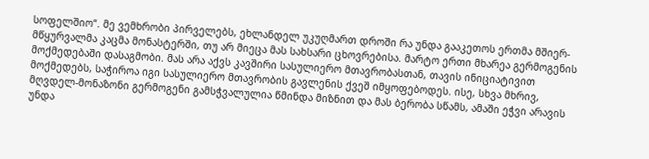სოფელშიო“. მე ვემხრობი პირველებს, ეხლანდელ უკუღმართ დროში რა უნდა გააკეთოს ერთმა მშიერ-მწყურვალმა კაცმა მონასტერში, თუ არ მიეცა მას სახსარი ცხოვრებისა. მარტო ერთი მხარეა გერმოგენის მოქმედებაში დასაგმობი. მას არა აქვს კავშირი სასულიერო მთავრობასთან, თავის ინიციატივით მოქმედებს, საჭიროა იგი სასულიერო მთავრობის გავლენის ქვეშ იმყოფებოდეს. ისე, სხვა მხრივ, მღვდელ-მონაზონი გერმოგენი გამსჭვალულია წმინდა მიზნით და მას ბერობა სწამს, ამაში ეჭვი არავის უნდა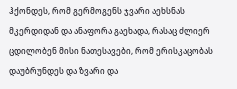ჰქონდეს, რომ გერმოგენს ჯვარი აეხსნას მკერდიდან და ანაფორა გაეხადა, რასაც ძლიერ ცდილობენ მისი ნათესავები, რომ ერისკაცობას დაუბრუნდეს და ზვარი და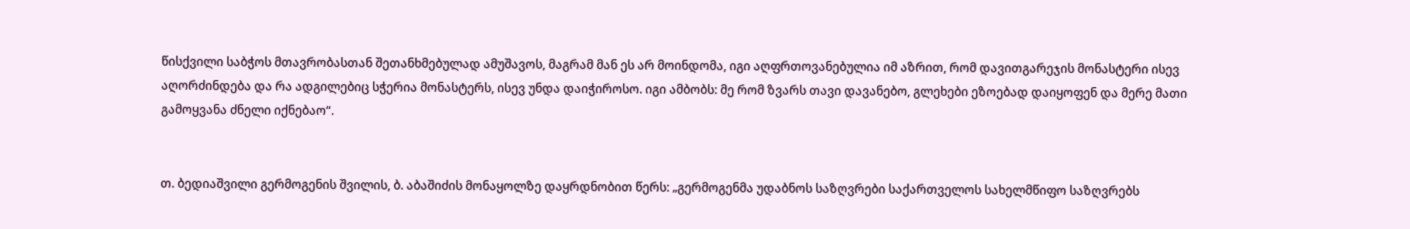წისქვილი საბჭოს მთავრობასთან შეთანხმებულად ამუშავოს, მაგრამ მან ეს არ მოინდომა, იგი აღფრთოვანებულია იმ აზრით, რომ დავითგარეჯის მონასტერი ისევ აღორძინდება და რა ადგილებიც სჭერია მონასტერს, ისევ უნდა დაიჭიროსო. იგი ამბობს: მე რომ ზვარს თავი დავანებო, გლეხები ეზოებად დაიყოფენ და მერე მათი გამოყვანა ძნელი იქნებაო“.


თ. ბედიაშვილი გერმოგენის შვილის, ბ. აბაშიძის მონაყოლზე დაყრდნობით წერს: „გერმოგენმა უდაბნოს საზღვრები საქართველოს სახელმწიფო საზღვრებს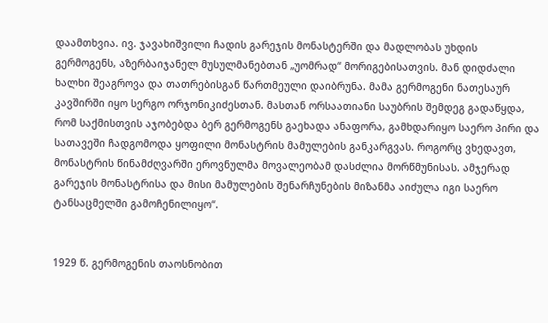დაამთხვია. ივ. ჯავახიშვილი ჩადის გარეჯის მონასტერში და მადლობას უხდის გერმოგენს, აზერბაიჯანელ მუსულმანებთან „უომრად“ მორიგებისათვის. მან დიდძალი ხალხი შეაგროვა და თათრებისგან წართმეული დაიბრუნა. მამა გერმოგენი ნათესაურ კავშირში იყო სერგო ორჯონიკიძესთან. მასთან ორსაათიანი საუბრის შემდეგ გადაწყდა, რომ საქმისთვის აჯობებდა ბერ გერმოგენს გაეხადა ანაფორა, გამხდარიყო საერო პირი და სათავეში ჩადგომოდა ყოფილი მონასტრის მამულების განკარგვას. როგორც ვხედავთ, მონასტრის წინამძღვარში ეროვნულმა მოვალეობამ დასძლია მორწმუნისას. ამჯერად გარეჯის მონასტრისა და მისი მამულების შენარჩუნების მიზანმა აიძულა იგი საერო ტანსაცმელში გამოჩენილიყო“.


1929 წ. გერმოგენის თაოსნობით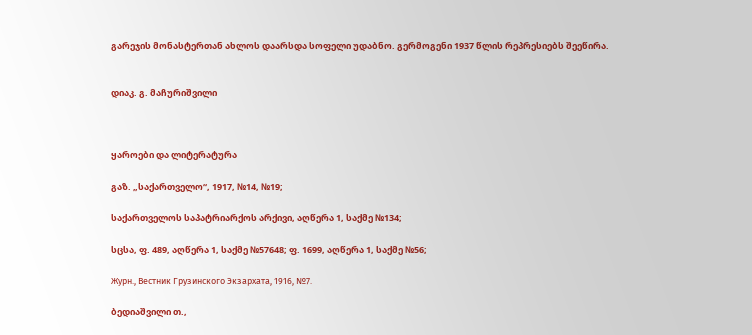გარეჯის მონასტერთან ახლოს დაარსდა სოფელი უდაბნო. გერმოგენი 1937 წლის რეპრესიებს შეეწირა.


დიაკ. გ. მაჩურიშვილი



ყაროები და ლიტერატურა

გაზ. „საქართველო“, 1917, №14, №19;

საქართველოს საპატრიარქოს არქივი, აღწერა 1, საქმე №134;

სცსა, ფ. 489, აღწერა 1, საქმე №57648; ფ. 1699, აღწერა 1, საქმე №56;

Журн., Вестник Грузинского Экзархата, 1916, №7.

ბედიაშვილი თ.,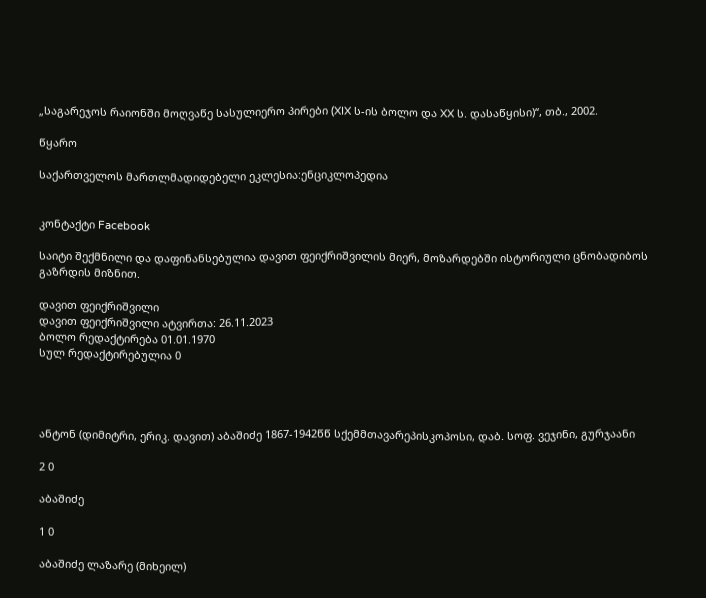„საგარეჯოს რაიონში მოღვაწე სასულიერო პირები (XIX ს-ის ბოლო და XX ს. დასაწყისი)“, თბ., 2002.

წყარო

საქართველოს მართლმადიდებელი ეკლესია:ენციკლოპედია


კონტაქტი Facebook

საიტი შექმნილი და დაფინანსებულია დავით ფეიქრიშვილის მიერ, მოზარდებში ისტორიული ცნობადიბოს გაზრდის მიზნით.

დავით ფეიქრიშვილი
დავით ფეიქრიშვილი ატვირთა: 26.11.2023
ბოლო რედაქტირება 01.01.1970
სულ რედაქტირებულია 0




ანტონ (დიმიტრი, ერიკ. დავით) აბაშიძე 1867-1942წწ სქემმთავარეპისკოპოსი, დაბ. სოფ. ვეჯინი, გურჯაანი

2 0

აბაშიძე

1 0

აბაშიძე ლაზარე (მიხეილ)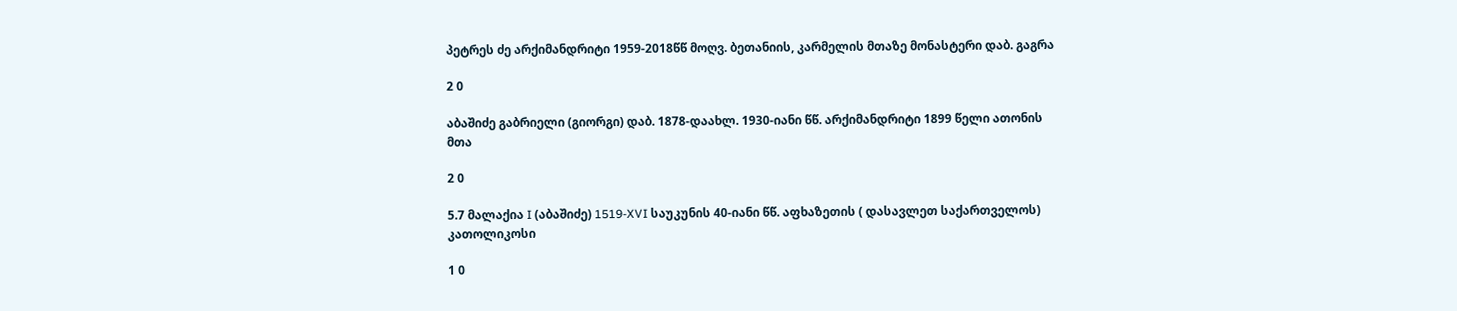პეტრეს ძე არქიმანდრიტი 1959-2018წწ მოღვ. ბეთანიის, კარმელის მთაზე მონასტერი დაბ. გაგრა

2 0

აბაშიძე გაბრიელი (გიორგი) დაბ. 1878-დაახლ. 1930-იანი წწ. არქიმანდრიტი 1899 წელი ათონის მთა

2 0

5.7 მალაქია I (აბაშიძე) 1519-XVI საუკუნის 40-იანი წწ. აფხაზეთის ( დასავლეთ საქართველოს) კათოლიკოსი

1 0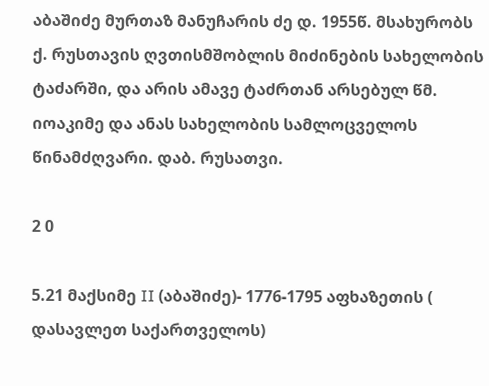აბაშიძე მურთაზ მანუჩარის ძე დ. 1955წ. მსახურობს ქ. რუსთავის ღვთისმშობლის მიძინების სახელობის ტაძარში, და არის ამავე ტაძრთან არსებულ წმ. იოაკიმე და ანას სახელობის სამლოცველოს წინამძღვარი. დაბ. რუსათვი.

2 0

5.21 მაქსიმე II (აბაშიძე)- 1776-1795 აფხაზეთის ( დასავლეთ საქართველოს)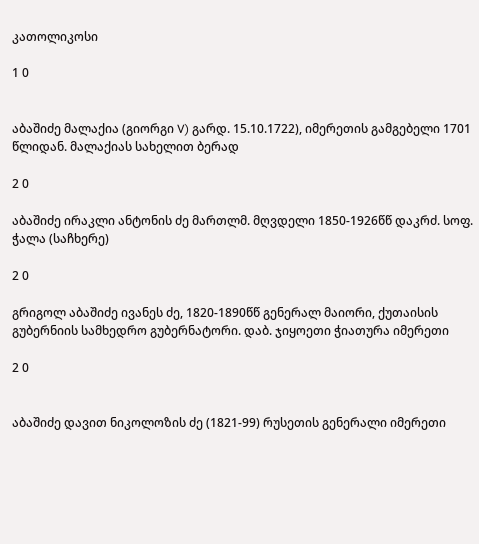კათოლიკოსი

1 0


აბაშიძე მალაქია (გიორგი V) გარდ. 15.10.1722), იმერეთის გამგებელი 1701 წლიდან. მალაქიას სახელით ბერად

2 0

აბაშიძე ირაკლი ანტონის ძე მართლმ. მღვდელი 1850-1926წწ დაკრძ. სოფ. ჭალა (საჩხერე)

2 0

გრიგოლ აბაშიძე ივანეს ძე, 1820-1890წწ გენერალ მაიორი, ქუთაისის გუბერნიის სამხედრო გუბერნატორი. დაბ. ჯიყოეთი ჭიათურა იმერეთი

2 0


აბაშიძე დავით ნიკოლოზის ძე (1821-99) რუსეთის გენერალი იმერეთი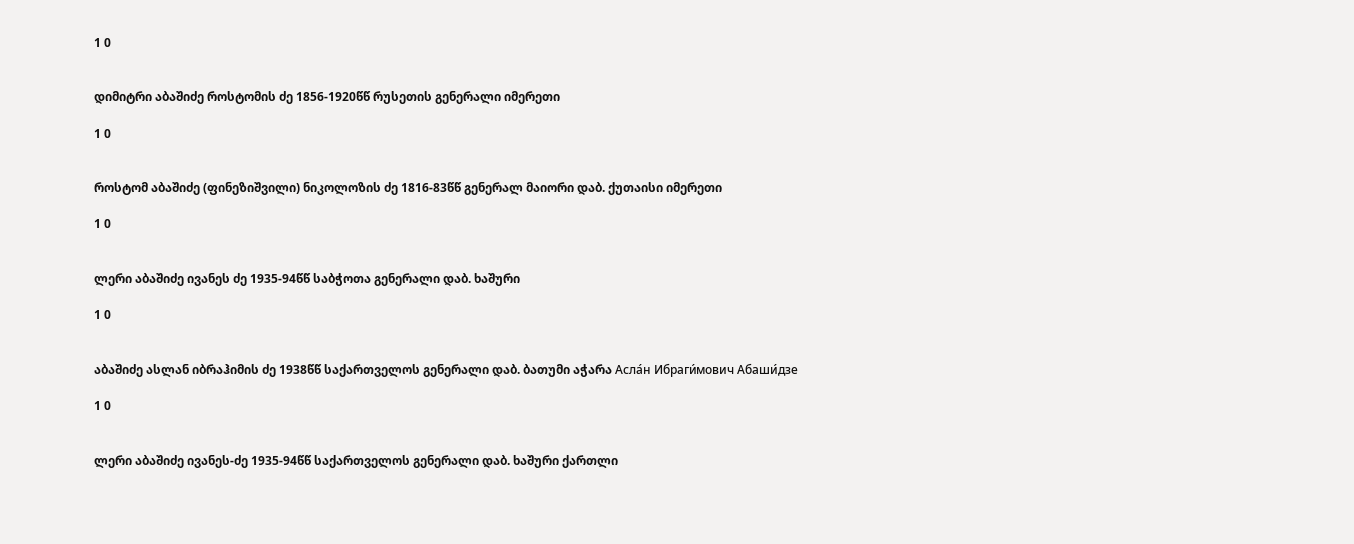1 0


დიმიტრი აბაშიძე როსტომის ძე 1856-1920წწ რუსეთის გენერალი იმერეთი

1 0


როსტომ აბაშიძე (ფინეზიშვილი) ნიკოლოზის ძე 1816-83წწ გენერალ მაიორი დაბ. ქუთაისი იმერეთი

1 0


ლერი აბაშიძე ივანეს ძე 1935-94წწ საბჭოთა გენერალი დაბ. ხაშური

1 0


აბაშიძე ასლან იბრაჰიმის ძე 1938წწ საქართველოს გენერალი დაბ. ბათუმი აჭარა Асла́н Ибраги́мович Абаши́дзе

1 0


ლერი აბაშიძე ივანეს-ძე 1935-94წწ საქართველოს გენერალი დაბ. ხაშური ქართლი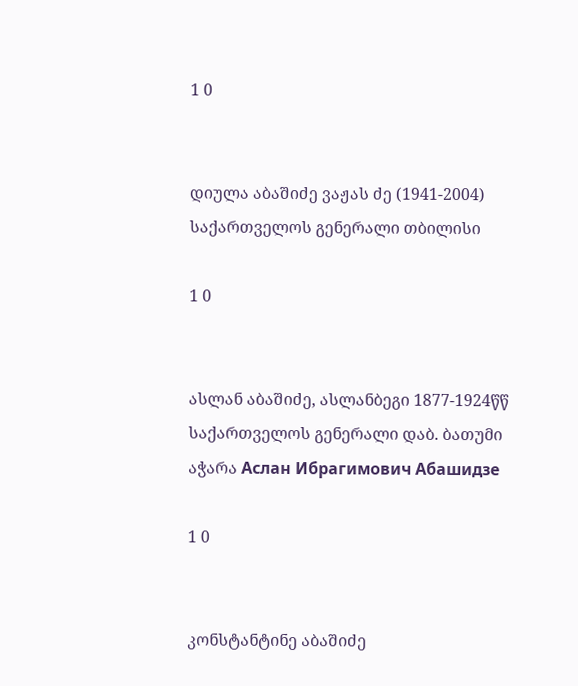1 0


დიულა აბაშიძე ვაჟას ძე (1941-2004) საქართველოს გენერალი თბილისი

1 0


ასლან აბაშიძე, ასლანბეგი 1877-1924წწ საქართველოს გენერალი დაბ. ბათუმი აჭარა Аслан Ибрагимович Абашидзе

1 0


კონსტანტინე აბაშიძე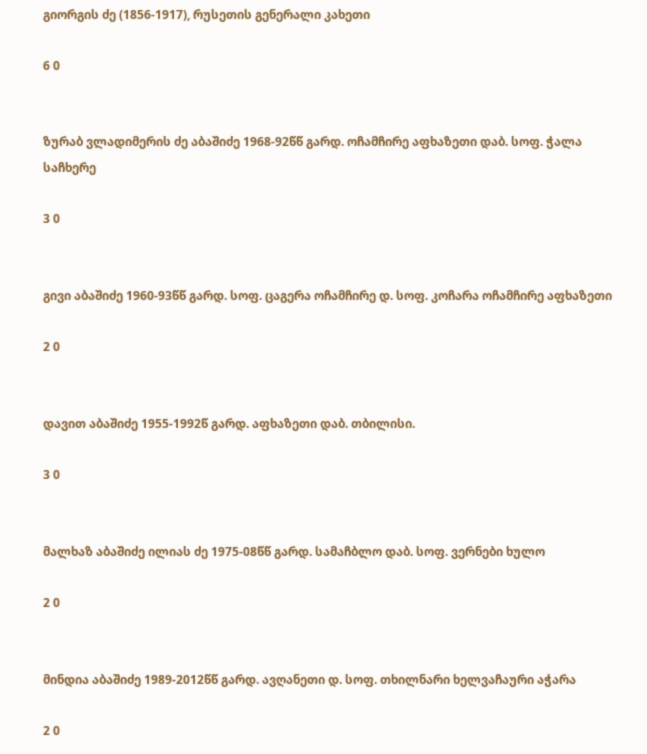გიორგის ძე (1856-1917), რუსეთის გენერალი კახეთი

6 0


ზურაბ ვლადიმერის ძე აბაშიძე 1968-92წწ გარდ. ოჩამჩირე აფხაზეთი დაბ. სოფ. ჭალა საჩხერე

3 0


გივი აბაშიძე 1960-93წწ გარდ. სოფ. ცაგერა ოჩამჩირე დ. სოფ. კოჩარა ოჩამჩირე აფხაზეთი

2 0


დავით აბაშიძე 1955-1992წ გარდ. აფხაზეთი დაბ. თბილისი.

3 0


მალხაზ აბაშიძე ილიას ძე 1975-08წწ გარდ. სამაჩბლო დაბ. სოფ. ვერნები ხულო

2 0


მინდია აბაშიძე 1989-2012წწ გარდ. ავღანეთი დ. სოფ. თხილნარი ხელვაჩაური აჭარა

2 0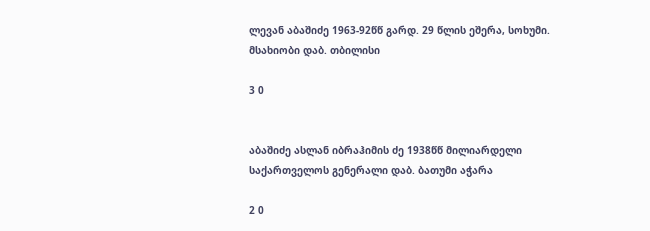ლევან აბაშიძე 1963-92წწ გარდ. 29 წლის ეშერა, სოხუმი. მსახიობი დაბ. თბილისი

3 0


აბაშიძე ასლან იბრაჰიმის ძე 1938წწ მილიარდელი საქართველოს გენერალი დაბ. ბათუმი აჭარა

2 0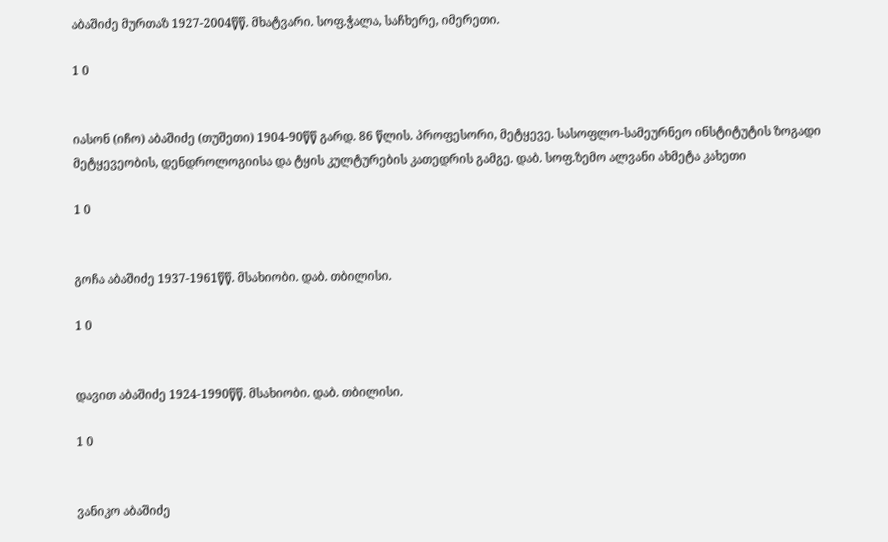აბაშიძე მურთაზ 1927-2004წწ. მხატვარი. სოფ.ჭალა, საჩხერე, იმერეთი.

1 0


იასონ (იჩო) აბაშიძე (თუშეთი) 1904-90წწ გარდ. 86 წლის. პროფესორი, მეტყევე. სასოფლო-სამეურნეო ინსტიტუტის ზოგადი მეტყევეობის, დენდროლოგიისა და ტყის კულტურების კათედრის გამგე. დაბ. სოფ.ზემო ალვანი ახმეტა კახეთი

1 0


გოჩა აბაშიძე 1937-1961წწ. მსახიობი. დაბ. თბილისი.

1 0


დავით აბაშიძე 1924-1990წწ. მსახიობი. დაბ. თბილისი.

1 0


ვანიკო აბაშიძე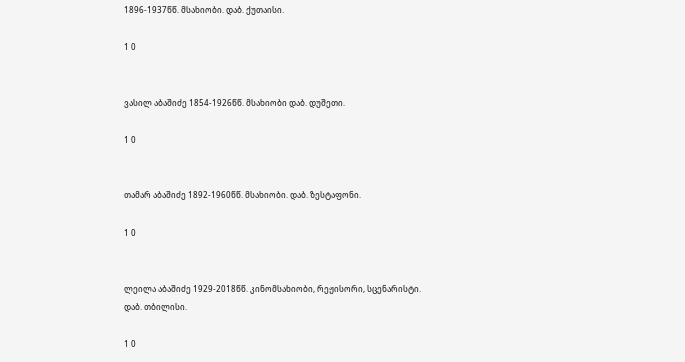1896-1937წწ. მსახიობი. დაბ. ქუთაისი.

1 0


ვასილ აბაშიძე 1854-1926წწ. მსახიობი დაბ. დუშეთი.

1 0


თამარ აბაშიძე 1892-1960წწ. მსახიობი. დაბ. ზესტაფონი.

1 0


ლეილა აბაშიძე 1929-2018წწ. კინომსახიობი, რეჟისორი, სცენარისტი. დაბ. თბილისი.

1 0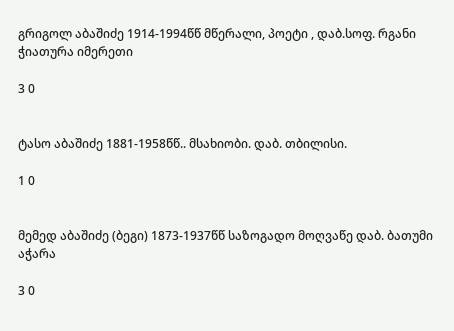გრიგოლ აბაშიძე 1914-1994წწ მწერალი, პოეტი , დაბ.სოფ. რგანი ჭიათურა იმერეთი

3 0


ტასო აბაშიძე 1881-1958წწ.. მსახიობი. დაბ. თბილისი.

1 0


მემედ აბაშიძე (ბეგი) 1873-1937წწ საზოგადო მოღვაწე დაბ. ბათუმი აჭარა

3 0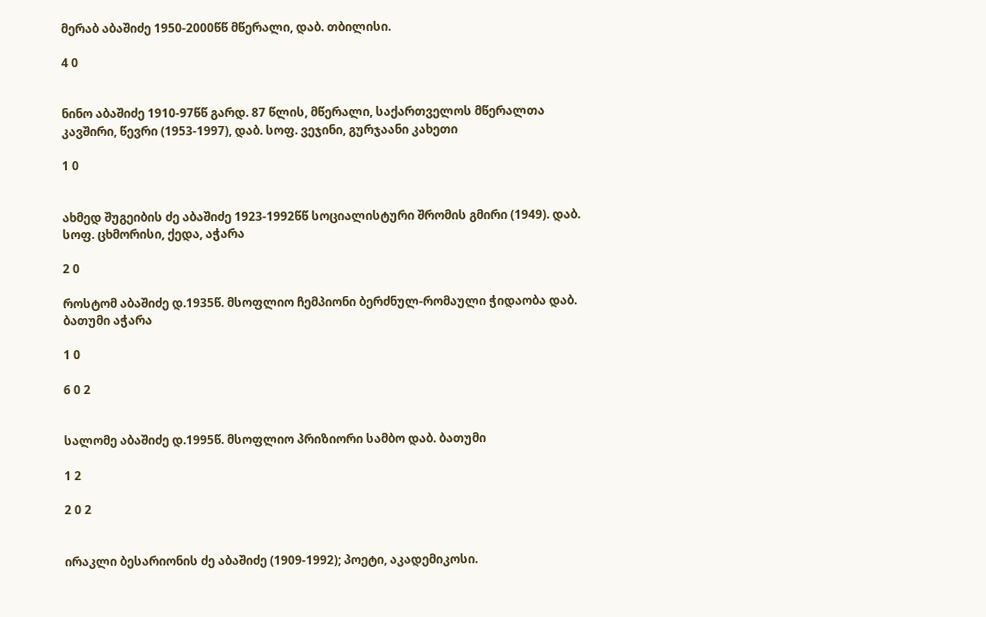მერაბ აბაშიძე 1950-2000წწ მწერალი, დაბ. თბილისი.

4 0


ნინო აბაშიძე 1910-97წწ გარდ. 87 წლის, მწერალი, საქართველოს მწერალთა კავშირი, წევრი (1953-1997), დაბ. სოფ. ვეჯინი, გურჯაანი კახეთი

1 0


ახმედ შუგეიბის ძე აბაშიძე 1923-1992წწ სოციალისტური შრომის გმირი (1949). დაბ. სოფ. ცხმორისი, ქედა, აჭარა

2 0

როსტომ აბაშიძე დ.1935წ. მსოფლიო ჩემპიონი ბერძნულ-რომაული ჭიდაობა დაბ. ბათუმი აჭარა

1 0

6 0 2


სალომე აბაშიძე დ.1995წ. მსოფლიო პრიზიორი სამბო დაბ. ბათუმი

1 2

2 0 2


ირაკლი ბესარიონის ძე აბაშიძე (1909-1992); პოეტი, აკადემიკოსი.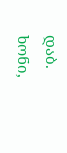დაბ. ხონი,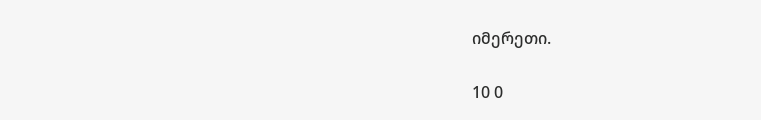იმერეთი.

10 0